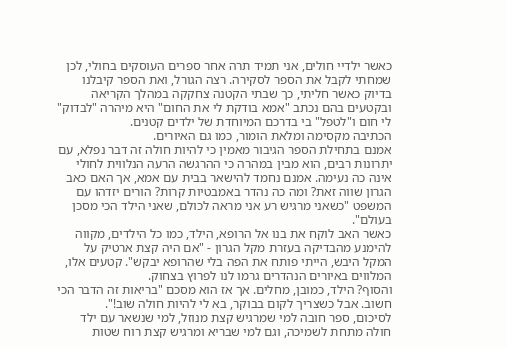כאשר ילדיי חולים, אני תמיד תרה אחר ספרים העוסקים בחולי, לכן שמחתי לקבל את הספר לסקירה. רצה הגורל, ואת הספר קיבלנו בדיוק כאשר חליתי, כך שבתי הקטנה צחקקה במהלך הקריאה ובקטעים בהם נכתב "אמא בודקת לי את החום" היא מיהרה "לבדוק" לי חום ו"לטפל" בי בדרכם המיוחדת של ילדים קטנים.
הכתיבה מקסימה ומלאת הומור, כמו גם האיורים.
אמנם בתחילת הספר הגיבור מאמין כי להיות חולה זה דבר נפלא, עם יתרונות רבים, הוא מבין במהרה כי ההרגשה הרעה הנלווית לחולי אינה כה נעימה. אמנם נחמד להישאר בבית עם אמא, אך האם כאב הגרון שווה זאת? ומה כה נהדר באמבטיות קרות? הורים יזדהו עם המשפט "כשאני מרגיש רע אני מראה לכולם, שאני הילד הכי מסכן בעולם".
כאשר האב לוקח את בנו אל הרופא, הילד, כמו כל הילדים, מקווה להימנע מהבדיקה בעזרת מקל הגרון - "אם היה קצת ארטיק על המקל היבש, הייתי פותח את הפה בלי שהרופא יבקש". קטעים אלו, המלווים באיורים הנהדרים גרמו לנו לפרוץ בצחוק.
והסוף? הילד, כמובן, מחלים. אך אז הוא מסכם "בריאות זה הדבר הכי חשוב. אבל כשצריך לקום בבוקר, בא לי להיות חולה שוב!".
לסיכום, ספר חובה למי שמרגיש קצת מנוזל, למי שנשאר עם ילד חולה מתחת לשמיכה, וגם למי שבריא ומרגיש קצת רוח שטות